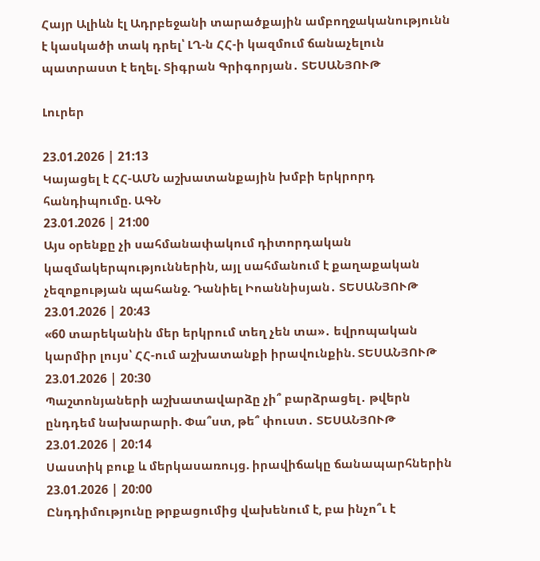Հայր Ալիևն էլ Ադրբեջանի տարածքային ամբողջականությունն է կասկածի տակ դրել՝ ԼՂ-ն ՀՀ-ի կազմում ճանաչելուն պատրաստ է եղել. Տիգրան Գրիգորյան․ ՏԵՍԱՆՅՈՒԹ

Լուրեր

23.01.2026 | 21:13
Կայացել է ՀՀ-ԱՄՆ աշխատանքային խմբի երկրորդ հանդիպումը. ԱԳՆ
23.01.2026 | 21:00
Այս օրենքը չի սահմանափակում դիտորդական կազմակերպություններին, այլ սահմանում է քաղաքական չեզոքության պահանջ. Դանիել Իոաննիսյան․ ՏԵՍԱՆՅՈՒԹ
23.01.2026 | 20:43
«60 տարեկանին մեր երկրում տեղ չեն տա»․ եվրոպական կարմիր լույս՝ ՀՀ-ում աշխատանքի իրավունքին. ՏԵՍԱՆՅՈՒԹ
23.01.2026 | 20:30
Պաշտոնյաների աշխատավարձը չի՞ բարձրացել․ թվերն ընդդեմ նախարարի. Փա՞ստ, թե՞ փուստ․ ՏԵՍԱՆՅՈՒԹ
23.01.2026 | 20:14
Սաստիկ բուք և մերկասառույց. իրավիճակը ճանապարհներին
23.01.2026 | 20:00
Ընդդիմությունը թրքացումից վախենում է, բա ինչո՞ւ է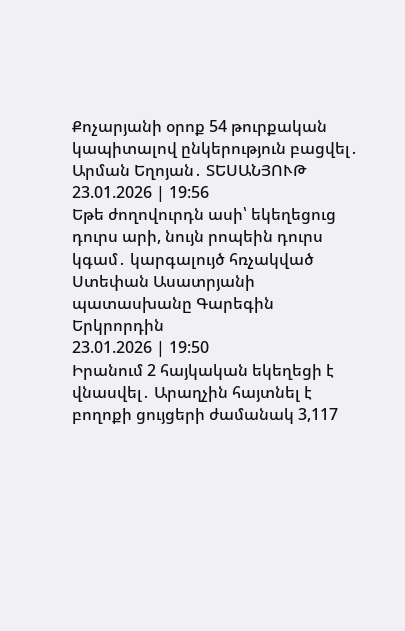Քոչարյանի օրոք 54 թուրքական կապիտալով ընկերություն բացվել․ Արման Եղոյան․ ՏԵՍԱՆՅՈՒԹ
23.01.2026 | 19:56
Եթե ժողովուրդն ասի՝ եկեղեցուց դուրս արի, նույն րոպեին դուրս կգամ․ կարգալույծ հռչակված Ստեփան Ասատրյանի պատասխանը Գարեգին Երկրորդին
23.01.2026 | 19:50
Իրանում 2 հայկական եկեղեցի է վնասվել․ Արաղչին հայտնել է բողոքի ցույցերի ժամանակ 3,117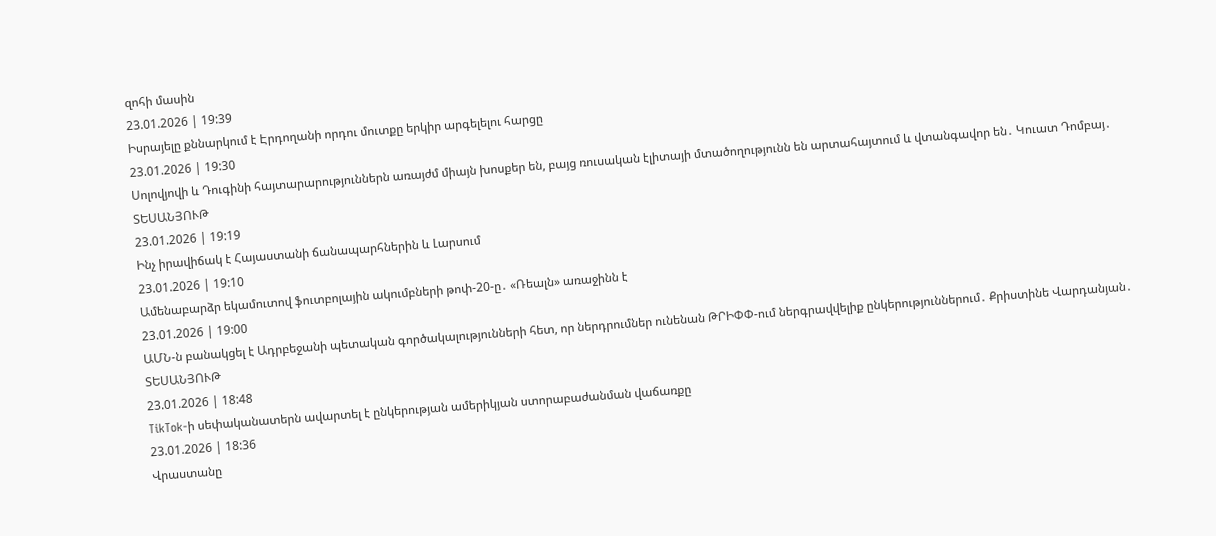զոհի մասին
23.01.2026 | 19:39
Իսրայելը քննարկում է Էրդողանի որդու մուտքը երկիր արգելելու հարցը
23.01.2026 | 19:30
Սոլովյովի և Դուգինի հայտարարություններն առայժմ միայն խոսքեր են, բայց ռուսական էլիտայի մտածողությունն են արտահայտում և վտանգավոր են․ Կուատ Դոմբայ․ ՏԵՍԱՆՅՈՒԹ
23.01.2026 | 19:19
Ինչ իրավիճակ է Հայաստանի ճանապարհներին և Լարսում
23.01.2026 | 19:10
Ամենաբարձր եկամուտով ֆուտբոլային ակումբների թոփ-20-ը․ «Ռեալն» առաջինն է
23.01.2026 | 19:00
ԱՄՆ-ն բանակցել է Ադրբեջանի պետական գործակալությունների հետ, որ ներդրումներ ունենան ԹՐԻՓՓ-ում ներգրավվելիք ընկերություններում․ Քրիստինե Վարդանյան․ ՏԵՍԱՆՅՈՒԹ
23.01.2026 | 18:48
TikTok-ի սեփականատերն ավարտել է ընկերության ամերիկյան ստորաբաժանման վաճառքը
23.01.2026 | 18:36
Վրաստանը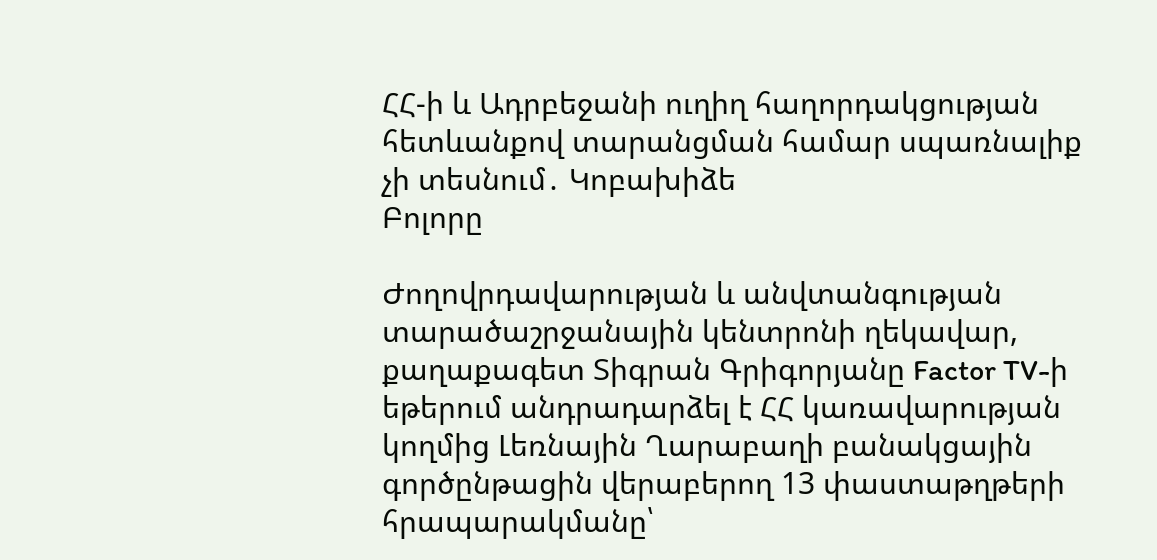ՀՀ-ի և Ադրբեջանի ուղիղ հաղորդակցության հետևանքով տարանցման համար սպառնալիք չի տեսնում․ Կոբախիձե
Բոլորը

Ժողովրդավարության և անվտանգության տարածաշրջանային կենտրոնի ղեկավար, քաղաքագետ Տիգրան Գրիգորյանը Factor TV-ի եթերում անդրադարձել է ՀՀ կառավարության կողմից Լեռնային Ղարաբաղի բանակցային գործընթացին վերաբերող 13 փաստաթղթերի հրապարակմանը՝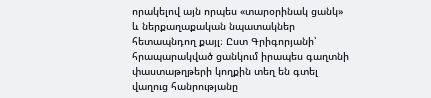որակելով այն որպես «տարօրինակ ցանկ» և ներքաղաքական նպատակներ հետապնդող քայլ։ Ըստ Գրիգորյանի՝ հրապարակված ցանկում իրապես գաղտնի փաստաթղթերի կողքին տեղ են գտել վաղուց հանրությանը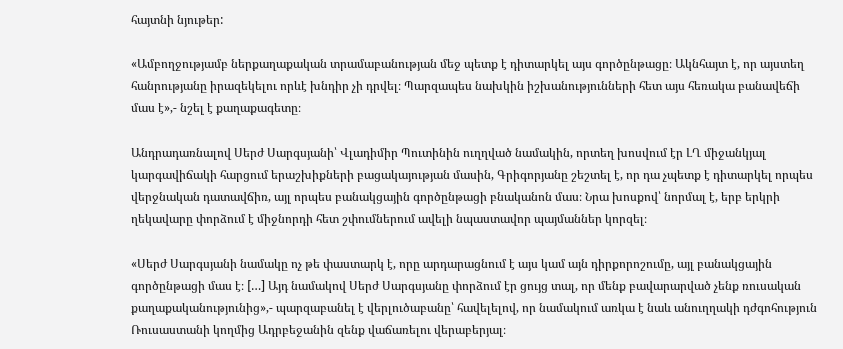հայտնի նյութեր:

«Ամբողջությամբ ներքաղաքական տրամաբանության մեջ պետք է դիտարկել այս գործընթացը։ Ակնհայտ է, որ այստեղ հանրությանը իրազեկելու որևէ խնդիր չի դրվել։ Պարզապես նախկին իշխանությունների հետ այս հեռակա բանավեճի մաս է»,- նշել է քաղաքագետը։

Անդրադառնալով Սերժ Սարգսյանի՝ Վլադիմիր Պուտինին ուղղված նամակին, որտեղ խոսվում էր ԼՂ միջանկյալ կարգավիճակի հարցում երաշխիքների բացակայության մասին, Գրիգորյանը շեշտել է, որ դա չպետք է դիտարկել որպես վերջնական դատավճիռ, այլ որպես բանակցային գործընթացի բնականոն մաս։ Նրա խոսքով՝ նորմալ է, երբ երկրի ղեկավարը փորձում է միջնորդի հետ շփումներում ավելի նպաստավոր պայմաններ կորզել։

«Սերժ Սարգսյանի նամակը ոչ թե փաստարկ է, որը արդարացնում է այս կամ այն դիրքորոշումը, այլ բանակցային գործընթացի մաս է։ […] Այդ նամակով Սերժ Սարգսյանը փորձում էր ցույց տալ, որ մենք բավարարված չենք ռուսական քաղաքականությունից»,- պարզաբանել է վերլուծաբանը՝ հավելելով, որ նամակում առկա է նաև անուղղակի դժգոհություն Ռուսաստանի կողմից Ադրբեջանին զենք վաճառելու վերաբերյալ։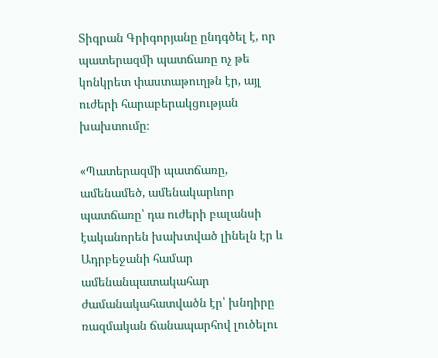Տիգրան Գրիգորյանը ընդգծել է, որ պատերազմի պատճառը ոչ թե կոնկրետ փաստաթուղթն էր, այլ ուժերի հարաբերակցության խախտումը։

«Պատերազմի պատճառը, ամենամեծ, ամենակարևոր պատճառը՝ դա ուժերի բալանսի էականորեն խախտված լինելն էր և Ադրբեջանի համար ամենանպատակահար ժամանակահատվածն էր՝ խնդիրը ռազմական ճանապարհով լուծելու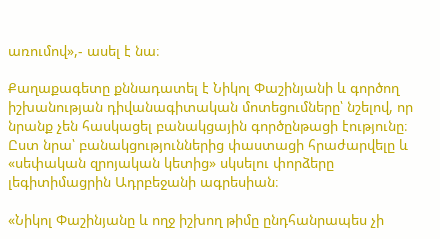առումով»,- ասել է նա։

Քաղաքագետը քննադատել է Նիկոլ Փաշինյանի և գործող իշխանության դիվանագիտական մոտեցումները՝ նշելով, որ նրանք չեն հասկացել բանակցային գործընթացի էությունը։ Ըստ նրա՝ բանակցություններից փաստացի հրաժարվելը և «սեփական զրոյական կետից» սկսելու փորձերը լեգիտիմացրին Ադրբեջանի ագրեսիան։

«Նիկոլ Փաշինյանը և ողջ իշխող թիմը ընդհանրապես չի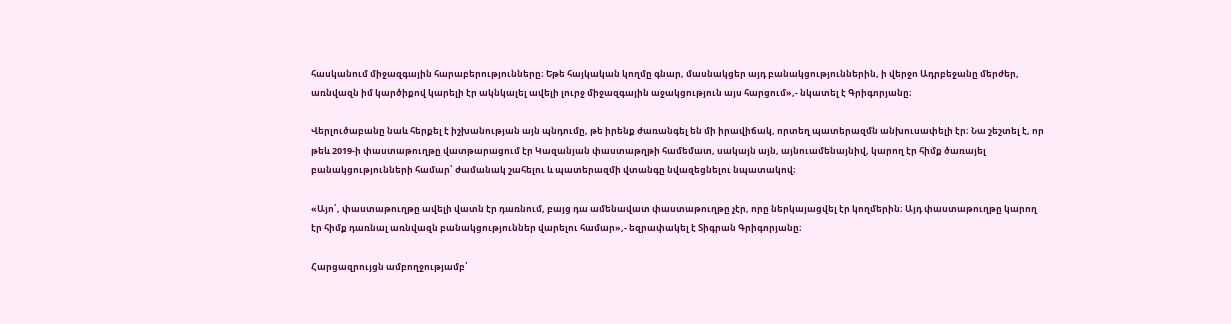հասկանում միջազգային հարաբերությունները։ Եթե հայկական կողմը գնար, մասնակցեր այդ բանակցություններին, ի վերջո Ադրբեջանը մերժեր, առնվազն իմ կարծիքով կարելի էր ակնկալել ավելի լուրջ միջազգային աջակցություն այս հարցում»,- նկատել է Գրիգորյանը։

Վերլուծաբանը նաև հերքել է իշխանության այն պնդումը, թե իրենք ժառանգել են մի իրավիճակ, որտեղ պատերազմն անխուսափելի էր։ Նա շեշտել է, որ թեև 2019-ի փաստաթուղթը վատթարացում էր Կազանյան փաստաթղթի համեմատ, սակայն այն, այնուամենայնիվ, կարող էր հիմք ծառայել բանակցությունների համար՝ ժամանակ շահելու և պատերազմի վտանգը նվազեցնելու նպատակով։

«Այո՛, փաստաթուղթը ավելի վատն էր դառնում, բայց դա ամենավատ փաստաթուղթը չէր, որը ներկայացվել էր կողմերին։ Այդ փաստաթուղթը կարող էր հիմք դառնալ առնվազն բանակցություններ վարելու համար»,- եզրափակել է Տիգրան Գրիգորյանը։

Հարցազրույցն ամբողջությամբ՝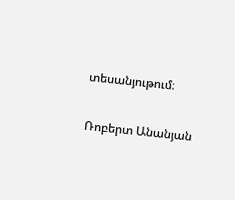տեսանյութում։

Ռոբերտ Անանյան